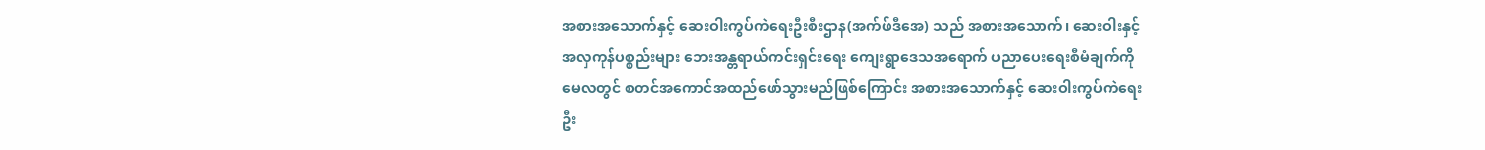အစားအသောက်နှင့် ဆေးဝါးကွပ်ကဲရေးဦးစီးဌာန(အက်ဖ်ဒီအေ) သည် အစားအသောက်၊ ဆေးဝါးနှင့်
အလှကုန်ပစ္စည်းများ ဘေးအန္တရာယ်ကင်းရှင်းရေး ကျေးရွာဒေသအရောက် ပညာပေးရေးစီမံချက်ကို
မေလတွင် စတင်အကောင်အထည်ဖော်သွားမည်ဖြစ်ကြောင်း အစားအသောက်နှင့် ဆေးဝါးကွပ်ကဲရေး
ဦး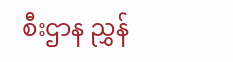စီးဌာန ညွှန်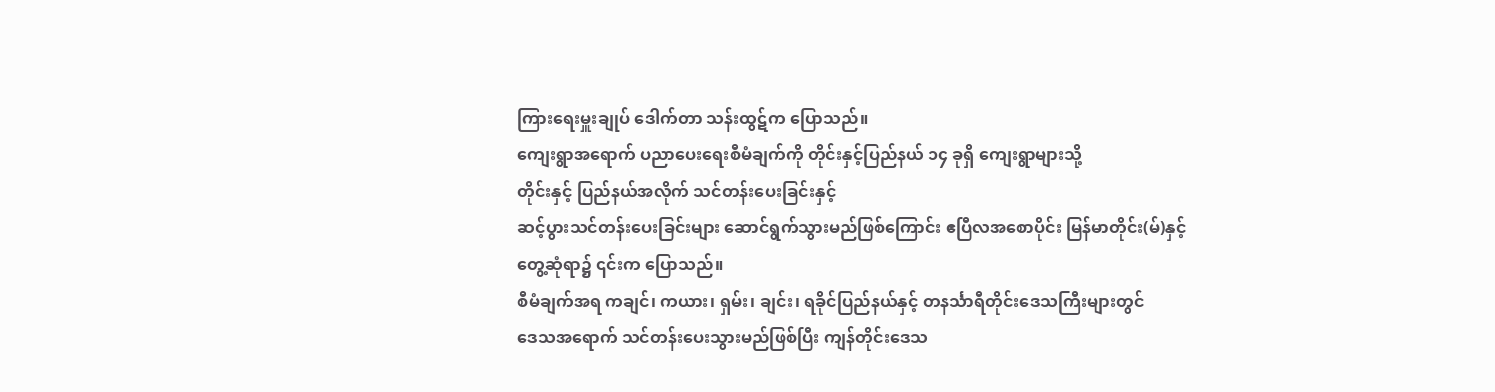ကြားရေးမှူးချုပ် ဒေါက်တာ သန်းထွဋ်က ပြောသည်။
ကျေးရွာအရောက် ပညာပေးရေးစီမံချက်ကို တိုင်းနှင့်ပြည်နယ် ၁၄ ခုရှိ ကျေးရွာများသို့
တိုင်းနှင့် ပြည်နယ်အလိုက် သင်တန်းပေးခြင်းနှင့်
ဆင့်ပွားသင်တန်းပေးခြင်းများ ဆောင်ရွက်သွားမည်ဖြစ်ကြောင်း ဧပြီလအစောပိုင်း မြန်မာတိုင်း(မ်)နှင့်
တွေ့ဆုံရာ၌ ၎င်းက ပြောသည်။
စီမံချက်အရ ကချင်၊ ကယား၊ ရှမ်း၊ ချင်း၊ ရခိုင်ပြည်နယ်နှင့် တနင်္သာရီတိုင်းဒေသကြီးများတွင်
ဒေသအရောက် သင်တန်းပေးသွားမည်ဖြစ်ပြီး ကျန်တိုင်းဒေသ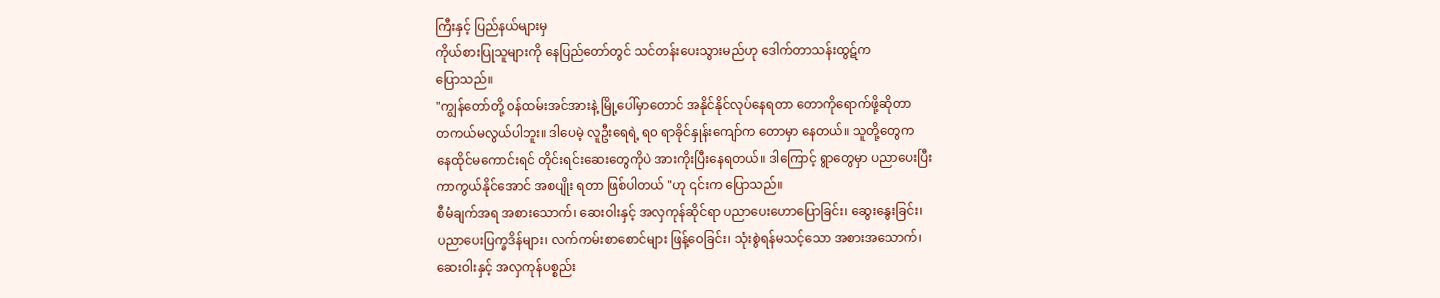ကြီးနှင့် ပြည်နယ်များမှ
ကိုယ်စားပြုသူများကို နေပြည်တော်တွင် သင်တန်းပေးသွားမည်ဟု ဒေါက်တာသန်းထွဋ်က
ပြောသည်။
"ကျွန်တော်တို့ ၀န်ထမ်းအင်အားနဲ့ မြို့ပေါ်မှာတောင် အနိုင်နိုင်လုပ်နေရတာ တောကိုရောက်ဖို့ဆိုတာ
တကယ်မလွယ်ပါဘူး။ ဒါပေမဲ့ လူဦးရေရဲ့ ရ၀ ရာခိုင်နှုန်းကျော်က တောမှာ နေတယ်။ သူတို့တွေက
နေထိုင်မကောင်းရင် တိုင်းရင်းဆေးတွေကိုပဲ အားကိုးပြီးနေရတယ်။ ဒါကြောင့် ရွာတွေမှာ ပညာပေးပြီး
ကာကွယ်နိုင်အောင် အစပျိုး ရတာ ဖြစ်ပါတယ် "ဟု ၎င်းက ပြောသည်။
စီမံချက်အရ အစားသောက်၊ ဆေးဝါးနှင့် အလှကုန်ဆိုင်ရာ ပညာပေးဟောပြောခြင်း၊ ဆွေးနွေးခြင်း၊
ပညာပေးပြက္ခဒိန်များ၊ လက်ကမ်းစာစောင်များ ဖြန့်ဝေခြင်း၊ သုံးစွဲရန်မသင့်သော အစားအသောက်၊
ဆေးဝါးနှင့် အလှကုန်ပစ္စည်း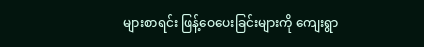များစာရင်း ဖြန့်ဝေပေးခြင်းများကို ကျေးရွာ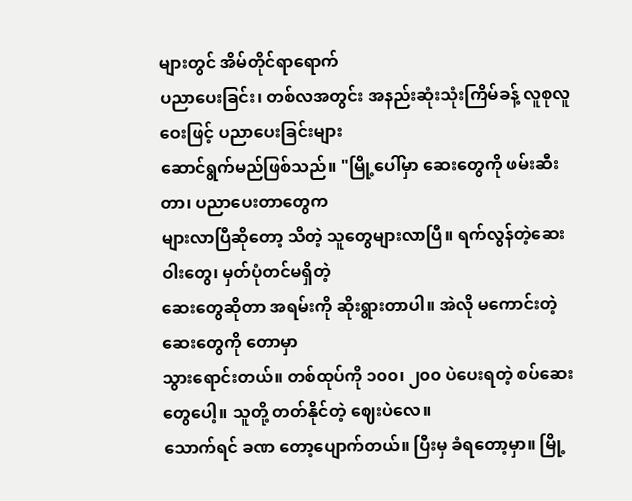များတွင် အိမ်တိုင်ရာရောက်
ပညာပေးခြင်း၊ တစ်လအတွင်း အနည်းဆုံးသုံးကြိမ်ခန့် လူစုလူဝေးဖြင့် ပညာပေးခြင်းများ
ဆောင်ရွက်မည်ဖြစ်သည်။ "မြို့ပေါ်မှာ ဆေးတွေကို ဖမ်းဆီးတာ၊ ပညာပေးတာတွေက
များလာပြီဆိုတော့ သိတဲ့ သူတွေများလာပြီ။ ရက်လွန်တဲ့ဆေးဝါးတွေ၊ မှတ်ပုံတင်မရှိတဲ့
ဆေးတွေဆိုတာ အရမ်းကို ဆိုးရွားတာပါ။ အဲလို မကောင်းတဲ့ ဆေးတွေကို တောမှာ
သွားရောင်းတယ်။ တစ်ထုပ်ကို ၁၀၀၊ ၂၀၀ ပဲပေးရတဲ့ စပ်ဆေးတွေပေါ့။ သူတို့ တတ်နိုင်တဲ့ ဈေးပဲလေ။
သောက်ရင် ခဏ တော့ပျောက်တယ်။ ပြီးမှ ခံရတော့မှာ။ မြို့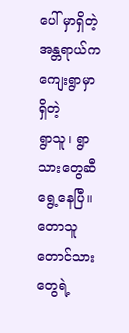ပေါ် မှာရှိတဲ့ အန္တရာယ်က ကျေးရွာမှာရှိတဲ့
ရွာသူ၊ ရွာသားတွေဆီ ရွေ့နေပြီ။ တောသူတောင်သား တွေရဲ့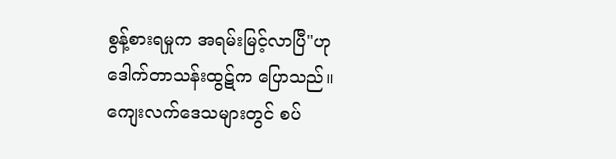စွန့်စားရမှုက အရမ်းမြင့်လာပြီ"ဟု
ဒေါက်တာသန်းထွဋ်က ပြောသည်။
ကျေးလက်ဒေသများတွင် စပ်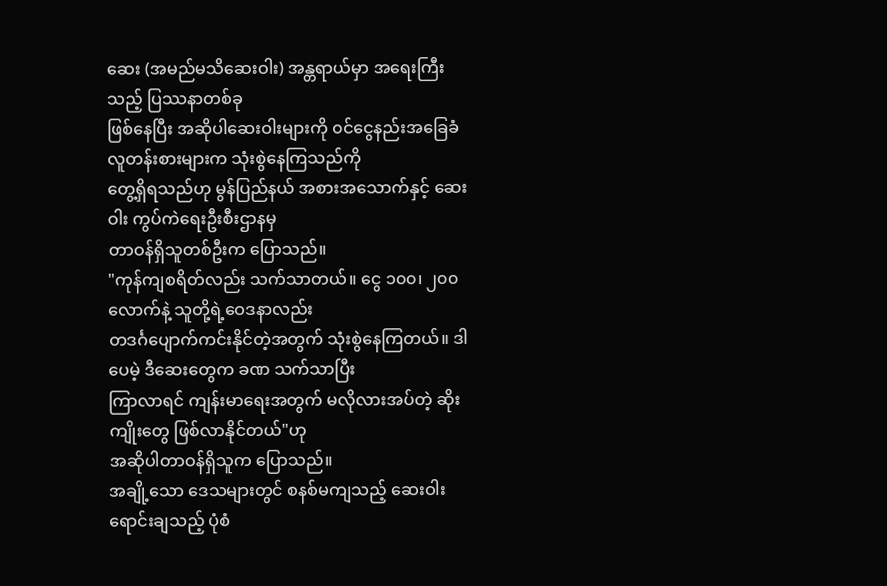ဆေး (အမည်မသိဆေးဝါး) အန္တရာယ်မှာ အရေးကြီးသည့် ပြဿနာတစ်ခု
ဖြစ်နေပြီး အဆိုပါဆေးဝါးများကို ၀င်ငွေနည်းအခြေခံလူတန်းစားများက သုံးစွဲနေကြသည်ကို
တွေ့ရှိရသည်ဟု မွန်ပြည်နယ် အစားအသောက်နှင့် ဆေးဝါး ကွပ်ကဲရေးဦးစီးဌာနမှ
တာဝန်ရှိသူတစ်ဦးက ပြောသည်။
"ကုန်ကျစရိတ်လည်း သက်သာတယ်။ ငွေ ၁၀၀၊ ၂၀၀ လောက်နဲ့ သူတို့ရဲ့ဝေဒနာလည်း
တဒင်္ဂပျောက်ကင်းနိုင်တဲ့အတွက် သုံးစွဲနေကြတယ်။ ဒါပေမဲ့ ဒီဆေးတွေက ခဏ သက်သာပြီး
ကြာလာရင် ကျန်းမာရေးအတွက် မလိုလားအပ်တဲ့ ဆိုးကျိုးတွေ ဖြစ်လာနိုင်တယ်"ဟု
အဆိုပါတာဝန်ရှိသူက ပြောသည်။
အချို့သော ဒေသများတွင် စနစ်မကျသည့် ဆေးဝါးရောင်းချသည့် ပုံစံ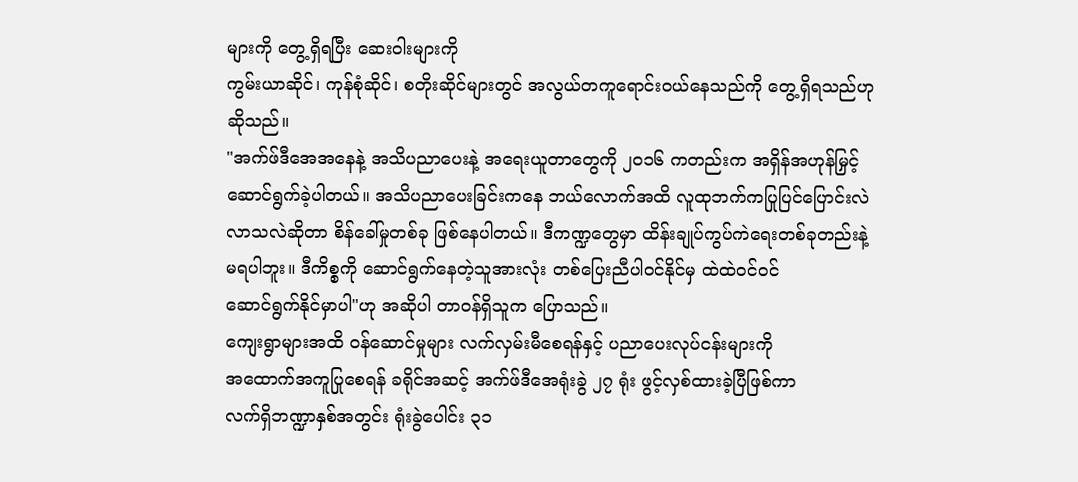များကို တွေ့ရှိရပြီး ဆေးဝါးများကို
ကွမ်းယာဆိုင်၊ ကုန်စုံဆိုင်၊ စတိုးဆိုင်များတွင် အလွယ်တကူရောင်းဝယ်နေသည်ကို တွေ့ရှိရသည်ဟု
ဆိုသည်။
"အက်ဖ်ဒီအေအနေနဲ့ အသိပညာပေးနဲ့ အရေးယူတာတွေကို ၂၀၁၆ ကတည်းက အရှိန်အဟုန်မြှင့်
ဆောင်ရွက်ခဲ့ပါတယ်။ အသိပညာပေးခြင်းကနေ ဘယ်လောက်အထိ လူထုဘက်ကပြုပြင်ပြောင်းလဲ
လာသလဲဆိုတာ စိန်ခေါ်မှုတစ်ခု ဖြစ်နေပါတယ်။ ဒီကဏ္ဍတွေမှာ ထိန်းချုပ်ကွပ်ကဲရေးတစ်ခုတည်းနဲ့
မရပါဘူး။ ဒီကိစ္စကို ဆောင်ရွက်နေတဲ့သူအားလုံး တစ်ပြေးညီပါ၀င်နိုင်မှ ထဲထဲဝင်ဝင်
ဆောင်ရွက်နိုင်မှာပါ"ဟု အဆိုပါ တာဝန်ရှိသူက ပြောသည်။
ကျေးရွာများအထိ ၀န်ဆောင်မှုများ လက်လှမ်းမီစေရန်နှင့် ပညာပေးလုပ်ငန်းများကို
အထောက်အကူပြုစေရန် ခရိုင်အဆင့် အက်ဖ်ဒီအေရုံးခွဲ ၂၇ ရုံး ဖွင့်လှစ်ထားခဲ့ပြီဖြစ်ကာ
လက်ရှိဘဏ္ဍာနှစ်အတွင်း ရုံးခွဲပေါင်း ၃၁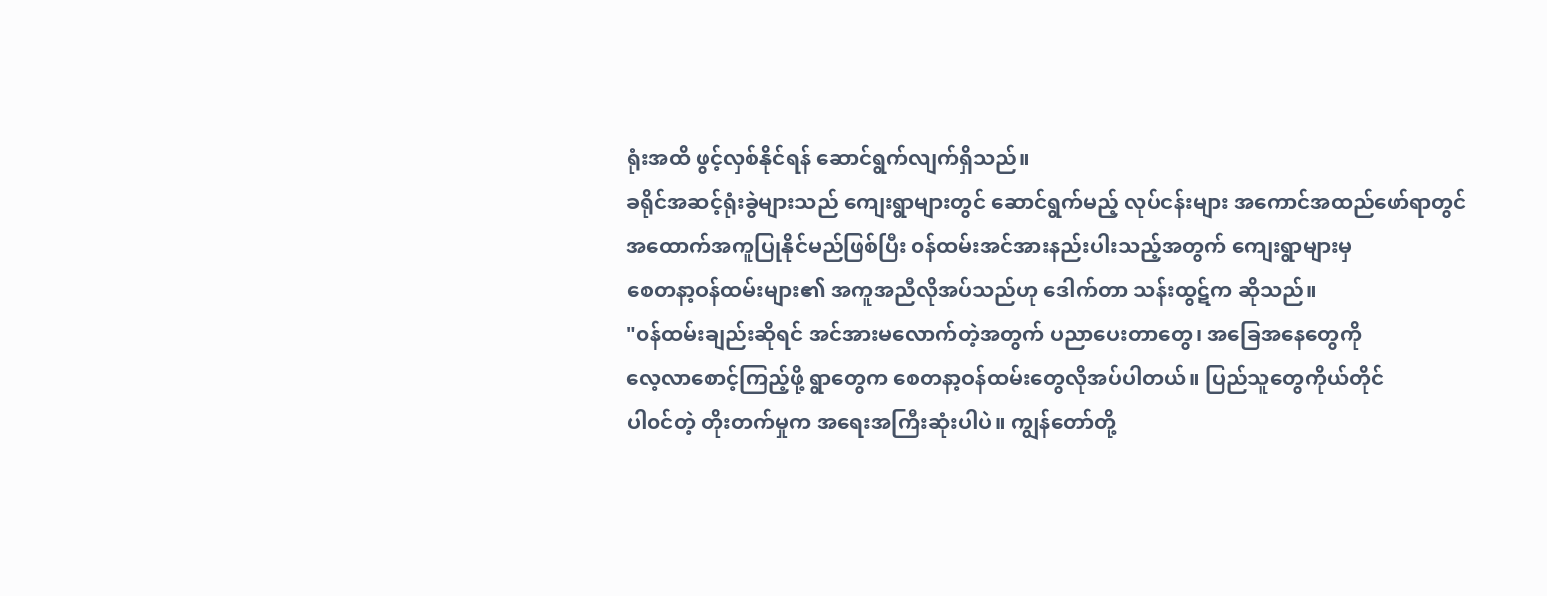ရုံးအထိ ဖွင့်လှစ်နိုင်ရန် ဆောင်ရွက်လျက်ရှိသည်။
ခရိုင်အဆင့်ရုံးခွဲများသည် ကျေးရွာများတွင် ဆောင်ရွက်မည့် လုပ်ငန်းများ အကောင်အထည်ဖော်ရာတွင်
အထောက်အကူပြုနိုင်မည်ဖြစ်ပြီး ၀န်ထမ်းအင်အားနည်းပါးသည့်အတွက် ကျေးရွာများမှ
စေတနာ့ဝန်ထမ်းများ၏ အကူအညီလိုအပ်သည်ဟု ဒေါက်တာ သန်းထွဋ်က ဆိုသည်။
"၀န်ထမ်းချည်းဆိုရင် အင်အားမလောက်တဲ့အတွက် ပညာပေးတာတွေ၊ အခြေအနေတွေကို
လေ့လာစောင့်ကြည့်ဖို့ ရွာတွေက စေတနာ့ဝန်ထမ်းတွေလိုအပ်ပါတယ်။ ပြည်သူတွေကိုယ်တိုင်
ပါ၀င်တဲ့ တိုးတက်မှုက အရေးအကြီးဆုံးပါပဲ။ ကျွန်တော်တို့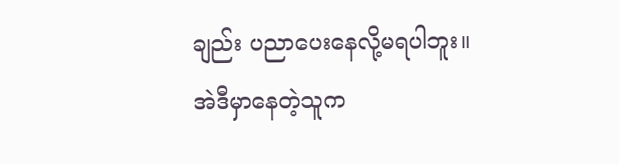ချည်း ပညာပေးနေလို့မရပါဘူး။
အဲဒီမှာနေတဲ့သူက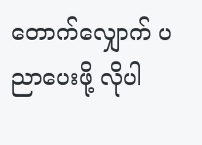တောက်လျှောက် ပညာပေးဖို့ လိုပါ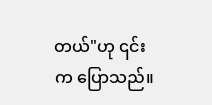တယ်"ဟု ၎င်းက ပြောသည်။